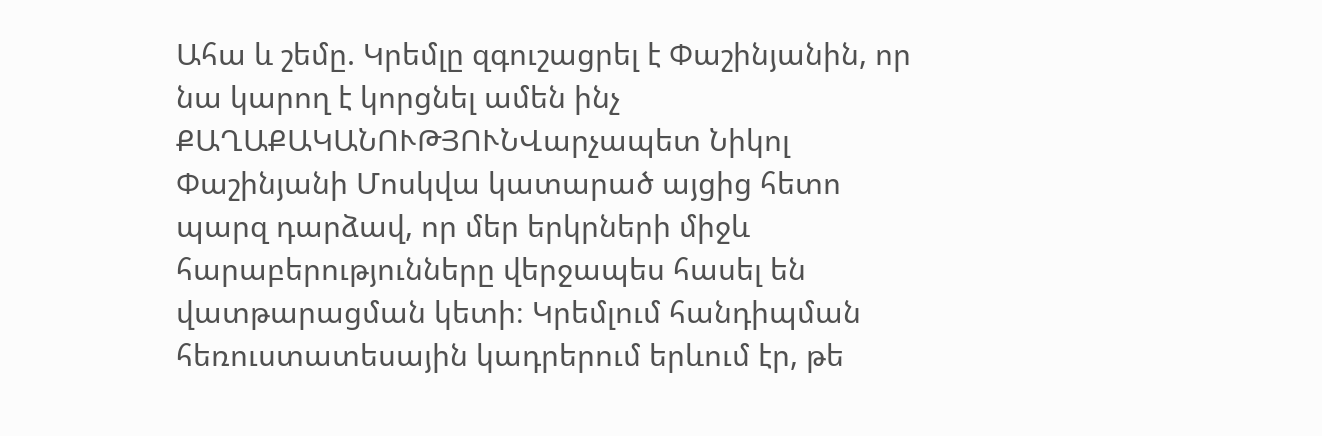Ահա և շեմը. Կրեմլը զգուշացրել է Փաշինյանին, որ նա կարող է կորցնել ամեն ինչ
ՔԱՂԱՔԱԿԱՆՈՒԹՅՈՒՆՎարչապետ Նիկոլ Փաշինյանի Մոսկվա կատարած այցից հետո պարզ դարձավ, որ մեր երկրների միջև հարաբերությունները վերջապես հասել են վատթարացման կետի։ Կրեմլում հանդիպման հեռուստատեսային կադրերում երևում էր, թե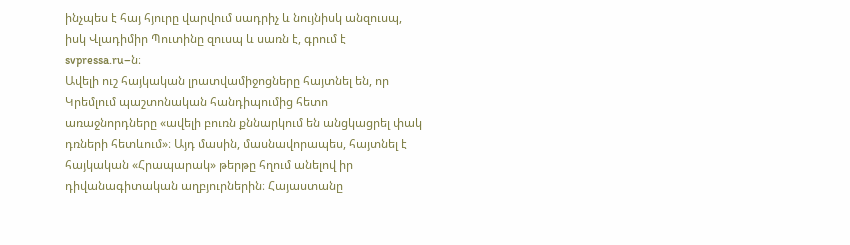ինչպես է հայ հյուրը վարվում սադրիչ և նույնիսկ անզուսպ, իսկ Վլադիմիր Պուտինը զուսպ և սառն է, գրում է svpressa.ru–ն։
Ավելի ուշ հայկական լրատվամիջոցները հայտնել են, որ Կրեմլում պաշտոնական հանդիպումից հետո առաջնորդները «ավելի բուռն քննարկում են անցկացրել փակ դռների հետևում»։ Այդ մասին, մասնավորապես, հայտնել է հայկական «Հրապարակ» թերթը հղում անելով իր դիվանագիտական աղբյուրներին։ Հայաստանը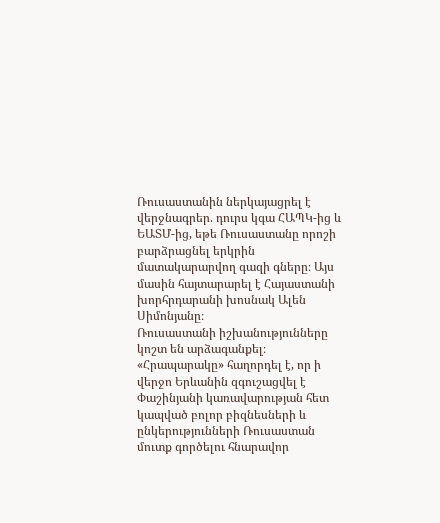Ռուսաստանին ներկայացրել է վերջնագրեր. դուրս կգա ՀԱՊԿ-ից և ԵԱՏՄ-ից, եթե Ռուսաստանը որոշի բարձրացնել երկրին մատակարարվող գազի գները։ Այս մասին հայտարարել է Հայաստանի խորհրդարանի խոսնակ Ալեն Սիմոնյանը։
Ռուսաստանի իշխանությունները կոշտ են արձագանքել։ «Հրապարակը» հաղորդել է, որ ի վերջո Երևանին զգուշացվել է Փաշինյանի կառավարության հետ կապված բոլոր բիզնեսների և ընկերությունների Ռուսաստան մուտք գործելու հնարավոր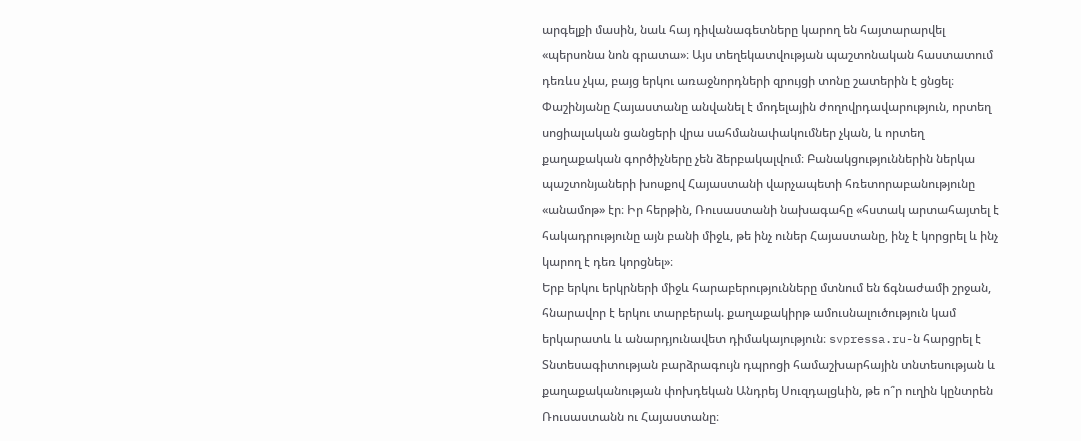արգելքի մասին, նաև հայ դիվանագետները կարող են հայտարարվել «պերսոնա նոն գրատա»։ Այս տեղեկատվության պաշտոնական հաստատում դեռևս չկա, բայց երկու առաջնորդների զրույցի տոնը շատերին է ցնցել։
Փաշինյանը Հայաստանը անվանել է մոդելային ժողովրդավարություն, որտեղ սոցիալական ցանցերի վրա սահմանափակումներ չկան, և որտեղ քաղաքական գործիչները չեն ձերբակալվում։ Բանակցություններին ներկա պաշտոնյաների խոսքով Հայաստանի վարչապետի հռետորաբանությունը «անամոթ» էր։ Իր հերթին, Ռուսաստանի նախագահը «հստակ արտահայտել է հակադրությունը այն բանի միջև, թե ինչ ուներ Հայաստանը, ինչ է կորցրել և ինչ կարող է դեռ կորցնել»։
Երբ երկու երկրների միջև հարաբերությունները մտնում են ճգնաժամի շրջան, հնարավոր է երկու տարբերակ. քաղաքակիրթ ամուսնալուծություն կամ երկարատև և անարդյունավետ դիմակայություն։ svpressa.ru-ն հարցրել է Տնտեսագիտության բարձրագույն դպրոցի համաշխարհային տնտեսության և քաղաքականության փոխդեկան Անդրեյ Սուզդալցևին, թե ո՞ր ուղին կընտրեն Ռուսաստանն ու Հայաստանը։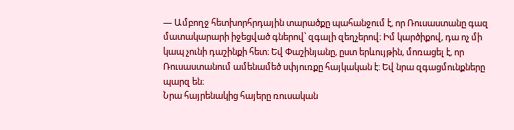— Ամբողջ հետխորհրդային տարածքը պահանջում է, որ Ռուսաստանը գազ մատակարարի իջեցված գներով՝ զգալի զեղչերով։ Իմ կարծիքով, դա ոչ մի կապ չունի դաշինքի հետ։ Եվ Փաշինյանը, ըստ երևույթին, մոռացել է, որ Ռուսաստանում ամենամեծ սփյուռքը հայկական է: Եվ նրա զգացմունքները պարզ են։
Նրա հայրենակից հայերը ռուսական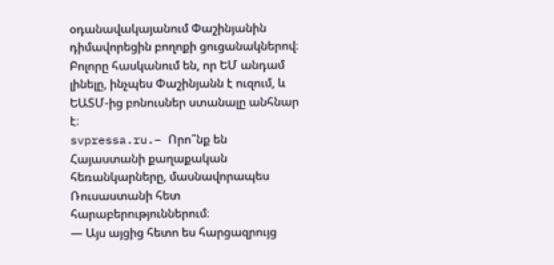օդանավակայանում Փաշինյանին դիմավորեցին բողոքի ցուցանակներով։ Բոլորը հասկանում են, որ ԵՄ անդամ լինելը, ինչպես Փաշինյանն է ուզում, և ԵԱՏՄ-ից բոնուսներ ստանալը անհնար է։
svpressa.ru.– Որո՞նք են Հայաստանի քաղաքական հեռանկարները, մասնավորապես Ռուսաստանի հետ հարաբերություններում։
— Այս այցից հետո ես հարցազրույց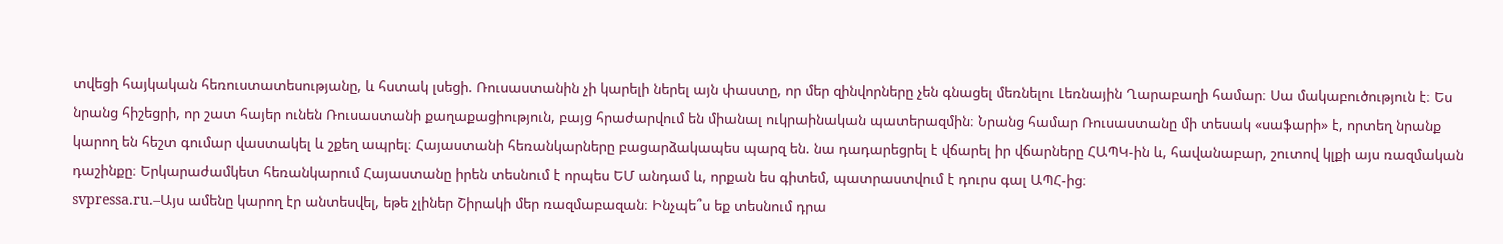տվեցի հայկական հեռուստատեսությանը, և հստակ լսեցի. Ռուսաստանին չի կարելի ներել այն փաստը, որ մեր զինվորները չեն գնացել մեռնելու Լեռնային Ղարաբաղի համար։ Սա մակաբուծություն է։ Ես նրանց հիշեցրի, որ շատ հայեր ունեն Ռուսաստանի քաղաքացիություն, բայց հրաժարվում են միանալ ուկրաինական պատերազմին։ Նրանց համար Ռուսաստանը մի տեսակ «սաֆարի» է, որտեղ նրանք կարող են հեշտ գումար վաստակել և շքեղ ապրել։ Հայաստանի հեռանկարները բացարձակապես պարզ են. նա դադարեցրել է վճարել իր վճարները ՀԱՊԿ-ին և, հավանաբար, շուտով կլքի այս ռազմական դաշինքը։ Երկարաժամկետ հեռանկարում Հայաստանը իրեն տեսնում է որպես ԵՄ անդամ և, որքան ես գիտեմ, պատրաստվում է դուրս գալ ԱՊՀ-ից։
svpressa.ru.–Այս ամենը կարող էր անտեսվել, եթե չլիներ Շիրակի մեր ռազմաբազան։ Ինչպե՞ս եք տեսնում դրա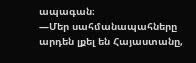ապագան։
—Մեր սահմանապահները արդեն լքել են Հայաստանը,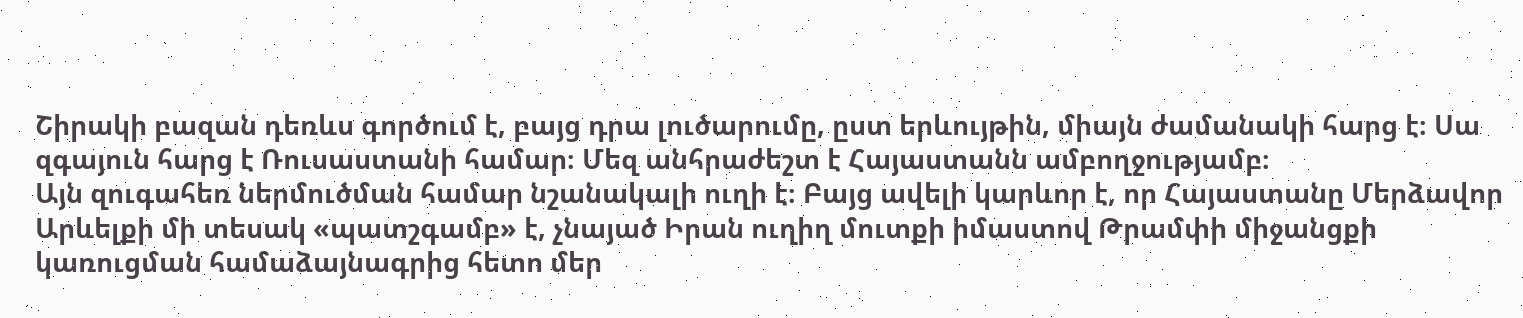Շիրակի բազան դեռևս գործում է, բայց դրա լուծարումը, ըստ երևույթին, միայն ժամանակի հարց է։ Սա զգայուն հարց է Ռուսաստանի համար։ Մեզ անհրաժեշտ է Հայաստանն ամբողջությամբ։
Այն զուգահեռ ներմուծման համար նշանակալի ուղի է։ Բայց ավելի կարևոր է, որ Հայաստանը Մերձավոր Արևելքի մի տեսակ «պատշգամբ» է, չնայած Իրան ուղիղ մուտքի իմաստով Թրամփի միջանցքի կառուցման համաձայնագրից հետո մեր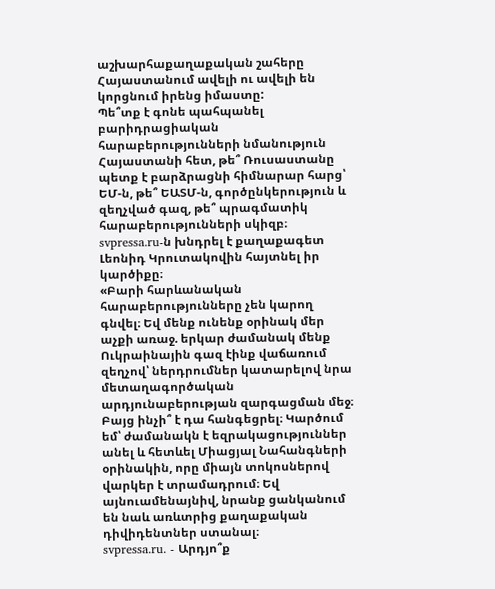աշխարհաքաղաքական շահերը Հայաստանում ավելի ու ավելի են կորցնում իրենց իմաստը:
Պե՞տք է գոնե պահպանել բարիդրացիական հարաբերությունների նմանություն Հայաստանի հետ, թե՞ Ռուսաստանը պետք է բարձրացնի հիմնարար հարց՝ ԵՄ-ն, թե՞ ԵԱՏՄ-ն, գործընկերություն և զեղչված գազ, թե՞ պրագմատիկ հարաբերությունների սկիզբ։
svpressa.ru-ն խնդրել է քաղաքագետ Լեոնիդ Կրուտակովին հայտնել իր կարծիքը։
«Բարի հարևանական հարաբերությունները չեն կարող գնվել։ Եվ մենք ունենք օրինակ մեր աչքի առաջ. երկար ժամանակ մենք Ուկրաինային գազ էինք վաճառում զեղչով՝ ներդրումներ կատարելով նրա մետաղագործական արդյունաբերության զարգացման մեջ։ Բայց ինչի՞ է դա հանգեցրել։ Կարծում եմ՝ ժամանակն է եզրակացություններ անել և հետևել Միացյալ Նահանգների օրինակին, որը միայն տոկոսներով վարկեր է տրամադրում։ Եվ այնուամենայնիվ, նրանք ցանկանում են նաև առևտրից քաղաքական դիվիդենտներ ստանալ։
svpressa.ru. - Արդյո՞ք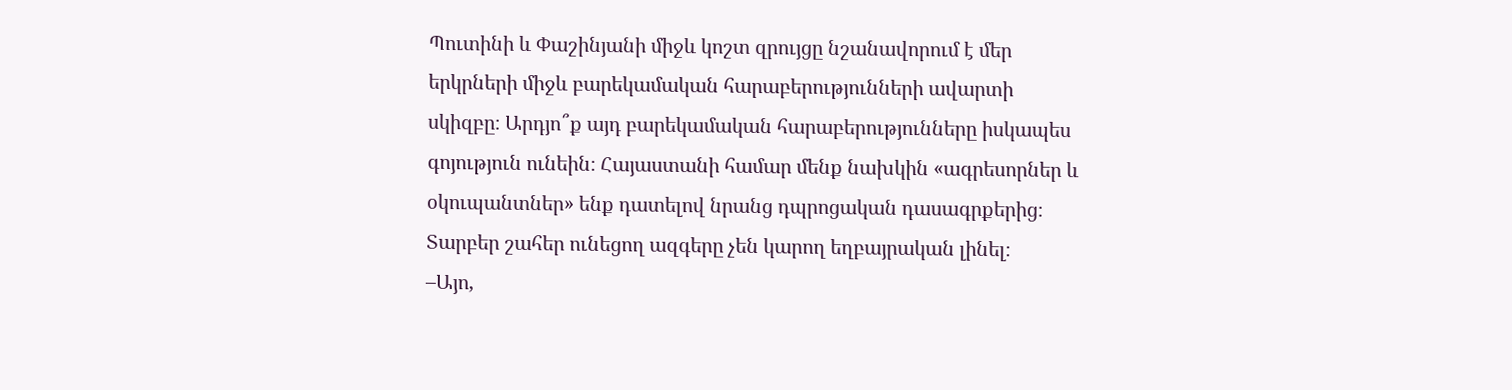Պուտինի և Փաշինյանի միջև կոշտ զրույցը նշանավորում է մեր երկրների միջև բարեկամական հարաբերությունների ավարտի սկիզբը։ Արդյո՞ք այդ բարեկամական հարաբերությունները իսկապես գոյություն ունեին։ Հայաստանի համար մենք նախկին «ագրեսորներ և օկուպանտներ» ենք դատելով նրանց դպրոցական դասագրքերից։ Տարբեր շահեր ունեցող ազգերը չեն կարող եղբայրական լինել։
–Այո,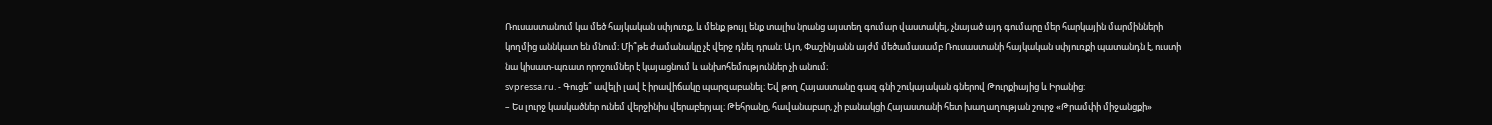Ռուսաստանում կա մեծ հայկական սփյուռք, և մենք թույլ ենք տալիս նրանց այստեղ գումար վաստակել, չնայած այդ գումարը մեր հարկային մարմինների կողմից աննկատ են մնում։ Մի՞թե ժամանակը չէ վերջ դնել դրան։ Այո, Փաշինյանն այժմ մեծամասամբ Ռուսաստանի հայկական սփյուռքի պատանդն է, ուստի նա կիսատ-պռատ որոշումներ է կայացնում և անխոհեմություններ չի անում։
svpressa.ru. - Գուցե՞ ավելի լավ է իրավիճակը պարզաբանել։ Եվ թող Հայաստանը գազ գնի շուկայական գներով Թուրքիայից և Իրանից:
– Ես լուրջ կասկածներ ունեմ վերջինիս վերաբերյալ։ Թեհրանը, հավանաբար, չի բանակցի Հայաստանի հետ խաղաղության շուրջ «Թրամփի միջանցքի»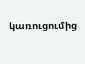կառուցումից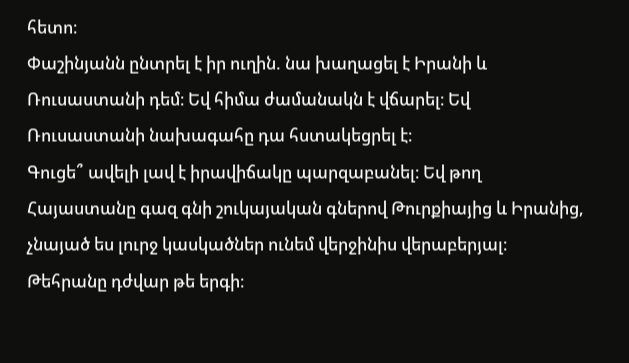հետո։
Փաշինյանն ընտրել է իր ուղին. նա խաղացել է Իրանի և Ռուսաստանի դեմ։ Եվ հիմա ժամանակն է վճարել։ Եվ Ռուսաստանի նախագահը դա հստակեցրել է։
Գուցե՞ ավելի լավ է իրավիճակը պարզաբանել։ Եվ թող Հայաստանը գազ գնի շուկայական գներով Թուրքիայից և Իրանից, չնայած ես լուրջ կասկածներ ունեմ վերջինիս վերաբերյալ։ Թեհրանը դժվար թե երգի։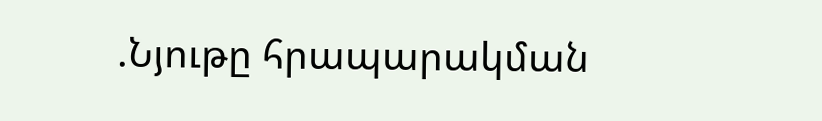.Նյութը հրապարակման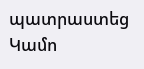պատրաստեց Կամո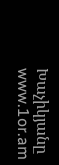Խաչիկյանը
www.1or.am